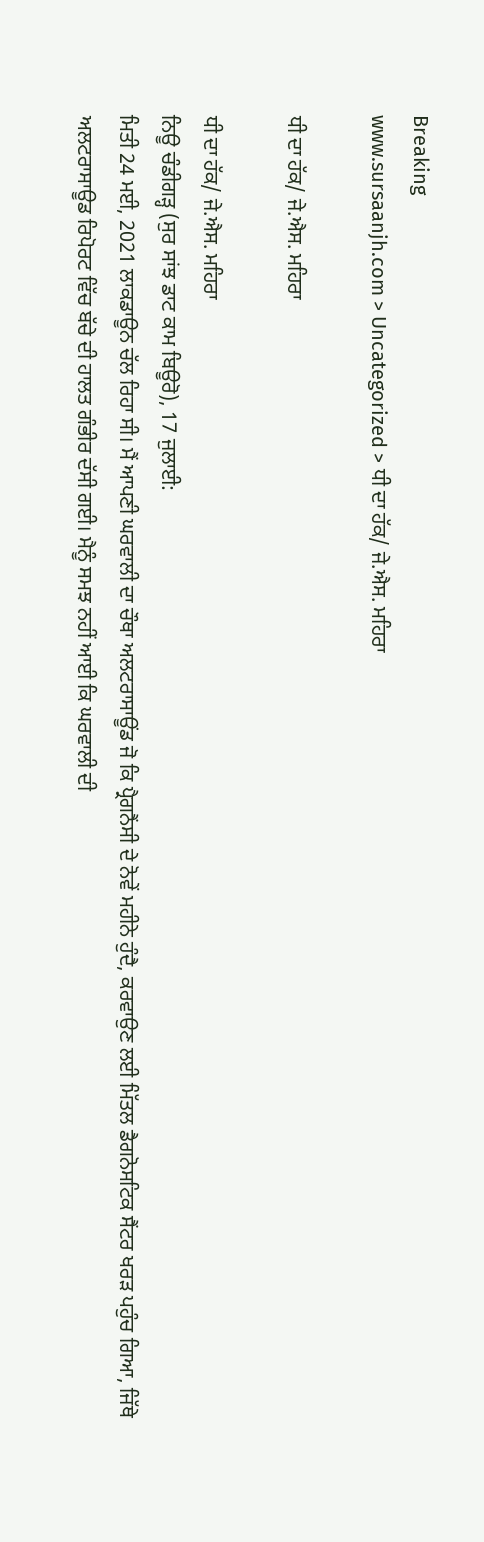Breaking
www.sursaanjh.com > Uncategorized > ਧੀ ਦਾ ਹੱਕ/ ਜੇ.ਐਸ. ਮਹਿਰਾ

ਧੀ ਦਾ ਹੱਕ/ ਜੇ.ਐਸ. ਮਹਿਰਾ

ਧੀ ਦਾ ਹੱਕ/ ਜੇ.ਐਸ. ਮਹਿਰਾ
ਨਿਊ ਚੰਡੀਗੜ੍ਹ (ਸੁਰ ਸਾਂਝ ਡਾਟ ਕਾਮ ਬਿਊਰੋ), 17 ਜੁਲਾਈ:
ਮਿਤੀ 24 ਮਈ, 2021 ਲਾਕਡਾਊਨ ਚੱਲ ਰਿਹਾ ਸੀ। ਮੈਂ ਆਪਣੀ ਘਰਵਾਲੀ ਦਾ ਚੌਥਾ ਅਲਟਰਾਸਾਊਂਡ ਜੋ ਕਿ ਪ੍ਰੈਗਨੈਂਸੀ ਦੇ ਨੋਵੇਂ ਮਹੀਨੇ ਹੁੰਦੈ, ਕਰਵਾਉਣ ਲਈ ਮਿੱਤਲ ਡੈਗਨੋਸਟਿਕ ਸੈਂਟਰ ਖਰੜ ਪਹੁੰਚ ਗਿਆ, ਜਿੱਥੇ ਅਲਟਰਾਸਾਊਡ ਰਿਪੋਰਟ ਵਿੱਚ ਬੱਚੇ ਦੀ ਹਾਲਤ ਗੰਭੀਰ ਦੱਸੀ ਗਈ। ਮੈਨੂੰ ਸਮਝ ਨਹੀਂ ਆਈ ਕਿ ਘਰਵਾਲੀ ਦੀ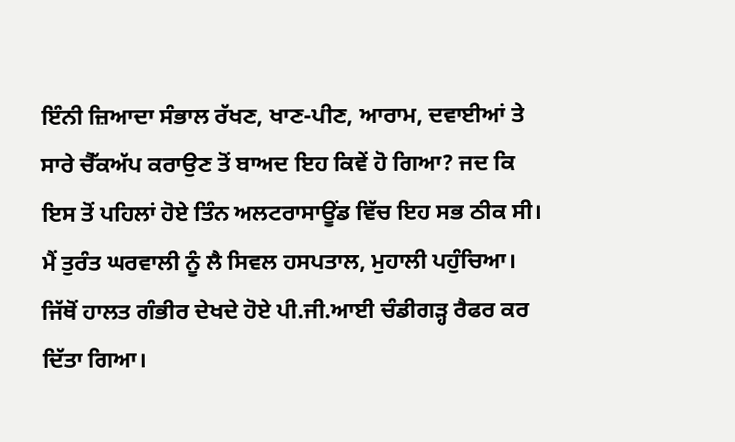ਇੰਨੀ ਜ਼ਿਆਦਾ ਸੰਭਾਲ ਰੱਖਣ, ਖਾਣ-ਪੀਣ, ਆਰਾਮ, ਦਵਾਈਆਂ ਤੇ ਸਾਰੇ ਚੈੱਕਅੱਪ ਕਰਾਉਣ ਤੋਂ ਬਾਅਦ ਇਹ ਕਿਵੇਂ ਹੋ ਗਿਆ? ਜਦ ਕਿ ਇਸ ਤੋਂ ਪਹਿਲਾਂ ਹੋਏ ਤਿੰਨ ਅਲਟਰਾਸਾਊਂਡ ਵਿੱਚ ਇਹ ਸਭ ਠੀਕ ਸੀ। ਮੈਂ ਤੁਰੰਤ ਘਰਵਾਲੀ ਨੂੰ ਲੈ ਸਿਵਲ ਹਸਪਤਾਲ, ਮੁਹਾਲੀ ਪਹੁੰਚਿਆ। ਜਿੱਥੋਂ ਹਾਲਤ ਗੰਭੀਰ ਦੇਖਦੇ ਹੋਏ ਪੀ.ਜੀ.ਆਈ ਚੰਡੀਗੜ੍ਹ ਰੈਫਰ ਕਰ ਦਿੱਤਾ ਗਿਆ।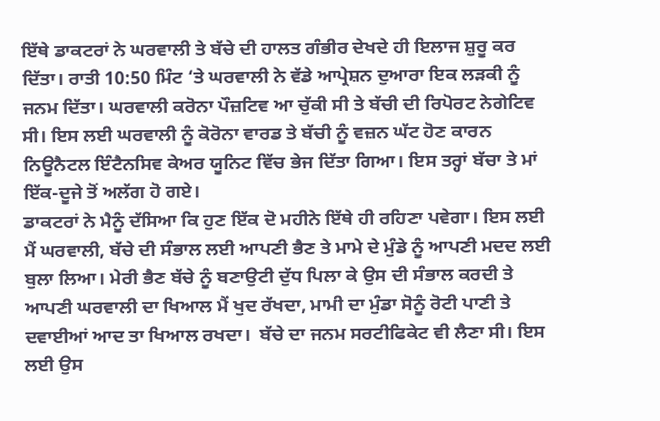ਇੱਥੇ ਡਾਕਟਰਾਂ ਨੇ ਘਰਵਾਲੀ ਤੇ ਬੱਚੇ ਦੀ ਹਾਲਤ ਗੰਭੀਰ ਦੇਖਦੇ ਹੀ ਇਲਾਜ ਸ਼ੁਰੂ ਕਰ ਦਿੱਤਾ। ਰਾਤੀ 10:50 ਮਿੰਟ ‘ਤੇ ਘਰਵਾਲੀ ਨੇ ਵੱਡੇ ਆਪ੍ਰੇਸ਼ਨ ਦੁਆਰਾ ਇਕ ਲੜਕੀ ਨੂੰ ਜਨਮ ਦਿੱਤਾ। ਘਰਵਾਲੀ ਕਰੋਨਾ ਪੌਜ਼ਟਿਵ ਆ ਚੁੱਕੀ ਸੀ ਤੇ ਬੱਚੀ ਦੀ ਰਿਪੋਰਟ ਨੇਗੇਟਿਵ ਸੀ। ਇਸ ਲਈ ਘਰਵਾਲੀ ਨੂੰ ਕੋਰੋਨਾ ਵਾਰਡ ਤੇ ਬੱਚੀ ਨੂੰ ਵਜ਼ਨ ਘੱਟ ਹੋਣ ਕਾਰਨ ਨਿਊਨੈਟਲ ਇੰਟੈਨਸਿਵ ਕੇਅਰ ਯੂਨਿਟ ਵਿੱਚ ਭੇਜ ਦਿੱਤਾ ਗਿਆ। ਇਸ ਤਰ੍ਹਾਂ ਬੱਚਾ ਤੇ ਮਾਂ ਇੱਕ-ਦੂਜੇ ਤੋਂ ਅਲੱਗ ਹੋ ਗਏ।
ਡਾਕਟਰਾਂ ਨੇ ਮੈਨੂੰ ਦੱਸਿਆ ਕਿ ਹੁਣ ਇੱਕ ਦੋ ਮਹੀਨੇ ਇੱਥੇ ਹੀ ਰਹਿਣਾ ਪਵੇਗਾ। ਇਸ ਲਈ ਮੈਂ ਘਰਵਾਲੀ, ਬੱਚੇ ਦੀ ਸੰਭਾਲ ਲਈ ਆਪਣੀ ਭੈਣ ਤੇ ਮਾਮੇ ਦੇ ਮੁੰਡੇ ਨੂੰ ਆਪਣੀ ਮਦਦ ਲਈ ਬੁਲਾ ਲਿਆ। ਮੇਰੀ ਭੈਣ ਬੱਚੇ ਨੂੰ ਬਣਾਉਟੀ ਦੁੱਧ ਪਿਲਾ ਕੇ ਉਸ ਦੀ ਸੰਭਾਲ ਕਰਦੀ ਤੇ ਆਪਣੀ ਘਰਵਾਲੀ ਦਾ ਖਿਆਲ ਮੈਂ ਖੁਦ ਰੱਖਦਾ, ਮਾਮੀ ਦਾ ਮੁੰਡਾ ਸੋਨੂੰ ਰੋਟੀ ਪਾਣੀ ਤੇ ਦਵਾਈਆਂ ਆਦ ਤਾ ਖਿਆਲ ਰਖਦਾ।  ਬੱਚੇ ਦਾ ਜਨਮ ਸਰਟੀਫਿਕੇਟ ਵੀ ਲੈਣਾ ਸੀ। ਇਸ ਲਈ ਉਸ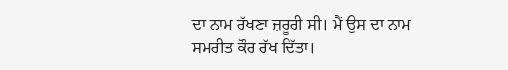ਦਾ ਨਾਮ ਰੱਖਣਾ ਜ਼ਰੂਰੀ ਸੀ। ਮੈਂ ਉਸ ਦਾ ਨਾਮ ਸਮਰੀਤ ਕੌਰ ਰੱਖ ਦਿੱਤਾ।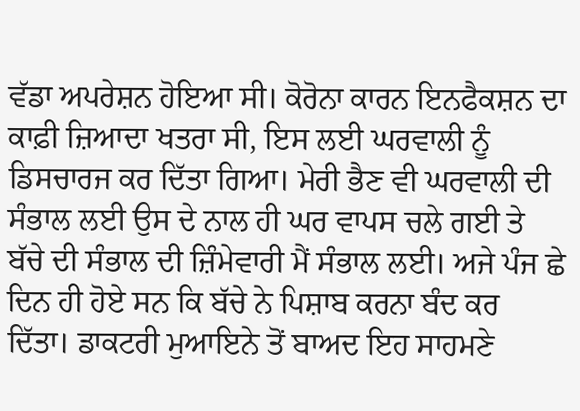ਵੱਡਾ ਅਪਰੇਸ਼ਨ ਹੋਇਆ ਸੀ। ਕੋਰੋਨਾ ਕਾਰਨ ਇਨਫੈਕਸ਼ਨ ਦਾ ਕਾਫ਼ੀ ਜ਼ਿਆਦਾ ਖਤਰਾ ਸੀ, ਇਸ ਲਈ ਘਰਵਾਲੀ ਨੂੰ ਡਿਸਚਾਰਜ ਕਰ ਦਿੱਤਾ ਗਿਆ। ਮੇਰੀ ਭੈਣ ਵੀ ਘਰਵਾਲੀ ਦੀ ਸੰਭਾਲ ਲਈ ਉਸ ਦੇ ਨਾਲ ਹੀ ਘਰ ਵਾਪਸ ਚਲੇ ਗਈ ਤੇ ਬੱਚੇ ਦੀ ਸੰਭਾਲ ਦੀ ਜ਼ਿੰਮੇਵਾਰੀ ਮੈਂ ਸੰਭਾਲ ਲਈ। ਅਜੇ ਪੰਜ ਛੇ ਦਿਨ ਹੀ ਹੋਏ ਸਨ ਕਿ ਬੱਚੇ ਨੇ ਪਿਸ਼ਾਬ ਕਰਨਾ ਬੰਦ ਕਰ ਦਿੱਤਾ। ਡਾਕਟਰੀ ਮੁਆਇਨੇ ਤੋਂ ਬਾਅਦ ਇਹ ਸਾਹਮਣੇ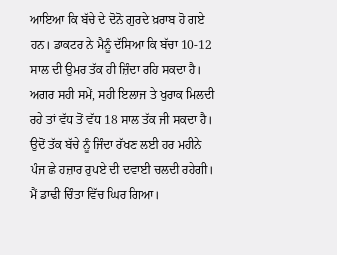ਆਇਆ ਕਿ ਬੱਚੇ ਦੇ ਦੋਨੋ ਗੁਰਦੇ ਖ਼ਰਾਬ ਹੋ ਗਏ ਹਨ। ਡਾਕਟਰ ਨੇ ਮੈਨੂੰ ਦੱਸਿਆ ਕਿ ਬੱਚਾ 10-12 ਸਾਲ ਦੀ ਉਮਰ ਤੱਕ ਹੀ ਜ਼ਿੰਦਾ ਰਹਿ ਸਕਦਾ ਹੈ। ਅਗਰ ਸਹੀ ਸਮੇਂ, ਸਹੀ ਇਲਾਜ ਤੇ ਖੁਰਾਕ ਮਿਲਦੀ ਰਹੇ ਤਾਂ ਵੱਧ ਤੋਂ ਵੱਧ 18 ਸਾਲ ਤੱਕ ਜੀ ਸਕਦਾ ਹੈ। ਉਦੋਂ ਤੱਕ ਬੱਚੇ ਨੂੰ ਜਿੰਦਾ ਰੱਖਣ ਲਈ ਹਰ ਮਹੀਨੇ ਪੰਜ ਛੇ ਹਜ਼ਾਰ ਰੁਪਏ ਦੀ ਦਵਾਈ ਚਲਦੀ ਰਹੇਗੀ। ਮੈਂ ਡਾਢੀ ਚਿੰਤਾ ਵਿੱਚ ਘਿਰ ਗਿਆ।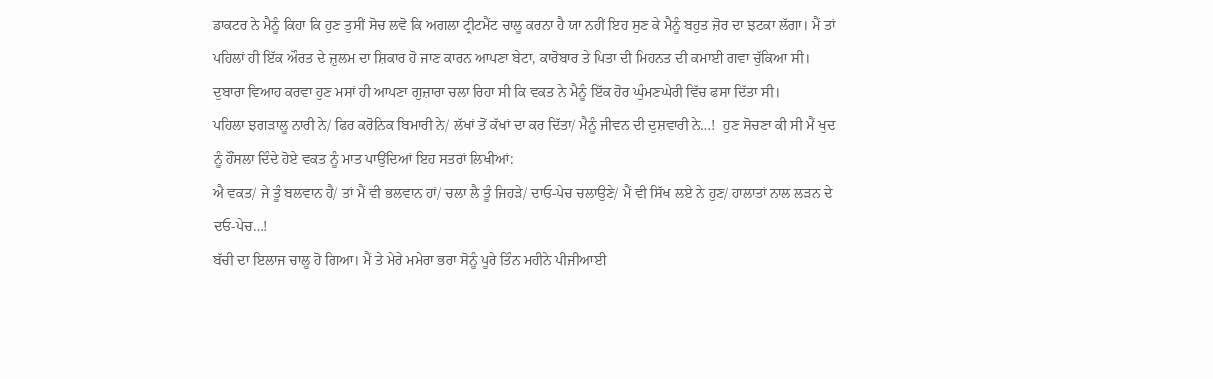ਡਾਕਟਰ ਨੇ ਮੈਨੂੰ ਕਿਹਾ ਕਿ ਹੁਣ ਤੁਸੀਂ ਸੋਚ ਲਵੋ ਕਿ ਅਗਲਾ ਟ੍ਰੀਟਮੈਂਟ ਚਾਲੂ ਕਰਨਾ ਹੈ ਯਾ ਨਹੀਂ ਇਹ ਸੁਣ ਕੇ ਮੈਨੂੰ ਬਹੁਤ ਜ਼ੋਰ ਦਾ ਝਟਕਾ ਲੱਗਾ। ਮੈਂ ਤਾਂ ਪਹਿਲਾਂ ਹੀ ਇੱਕ ਔਰਤ ਦੇ ਜ਼ੁਲਮ ਦਾ ਸ਼ਿਕਾਰ ਹੋ ਜਾਣ ਕਾਰਨ ਆਪਣਾ ਬੇਟਾ, ਕਾਰੋਬਾਰ ਤੇ ਪਿਤਾ ਦੀ ਮਿਹਨਤ ਦੀ ਕਮਾਈ ਗਵਾ ਚੁੱਕਿਆ ਸੀ। ਦੁਬਾਰਾ ਵਿਆਹ ਕਰਵਾ ਹੁਣ ਮਸਾਂ ਹੀ ਆਪਣਾ ਗੁਜ਼ਾਰਾ ਚਲਾ ਰਿਹਾ ਸੀ ਕਿ ਵਕਤ ਨੇ ਮੈਨੂੰ ਇੱਕ ਹੋਰ ਘੁੰਮਣਘੇਰੀ ਵਿੱਚ ਫਸਾ ਦਿੱਤਾ ਸੀ।
ਪਹਿਲਾ ਝਗੜਾਲੂ ਨਾਰੀ ਨੇ/ ਫਿਰ ਕਰੋਨਿਕ ਬਿਮਾਰੀ ਨੇ/ ਲੱਖਾਂ ਤੋਂ ਕੱਖਾਂ ਦਾ ਕਰ ਦਿੱਤਾ/ ਮੈਨੂੰ ਜੀਵਨ ਦੀ ਦੁਸ਼ਵਾਰੀ ਨੇ…!  ਹੁਣ ਸੋਚਣਾ ਕੀ ਸੀ ਮੈਂ ਖੁਦ ਨੂੰ ਹੌਂਸਲਾ ਦਿੰਦੇ ਹੋਏ ਵਕਤ ਨੂੰ ਮਾਤ ਪਾਉਂਦਿਆਂ ਇਹ ਸਤਰਾਂ ਲਿਖੀਆਂ:
ਐ ਵਕਤ/ ਜੇ ਤੂੰ ਬਲਵਾਨ ਹੈ/ ਤਾਂ ਮੈਂ ਵੀ ਭਲਵਾਨ ਹਾਂ/ ਚਲਾ ਲੈ ਤੂੰ ਜਿਹੜੇ/ ਦਾਓ-ਪੇਚ ਚਲਾਉਣੇ/ ਮੈਂ ਵੀ ਸਿੱਖ ਲਏ ਨੇ ਹੁਣ/ ਹਾਲਾਤਾਂ ਨਾਲ ਲੜਨ ਦੇ ਦਓ-ਪੇਚ…!
ਬੱਚੀ ਦਾ ਇਲਾਜ ਚਾਲੂ ਹੋ ਗਿਆ। ਮੈਂ ਤੇ ਮੇਰੇ ਮਮੇਰਾ ਭਰਾ ਸੋਨੂੰ ਪੂਰੇ ਤਿੰਨ ਮਹੀਨੇ ਪੀਜੀਆਈ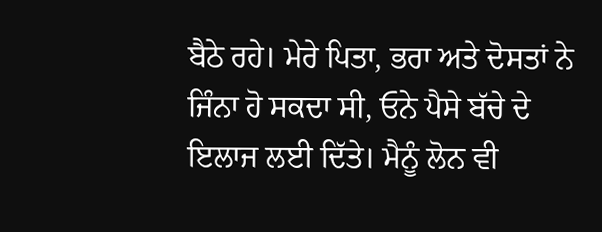ਬੈਠੇ ਰਹੇ। ਮੇਰੇ ਪਿਤਾ, ਭਰਾ ਅਤੇ ਦੋਸਤਾਂ ਨੇ ਜਿੰਨਾ ਹੋ ਸਕਦਾ ਸੀ, ਓਨੇ ਪੈਸੇ ਬੱਚੇ ਦੇ ਇਲਾਜ ਲਈ ਦਿੱਤੇ। ਮੈਨੂੰ ਲੋਨ ਵੀ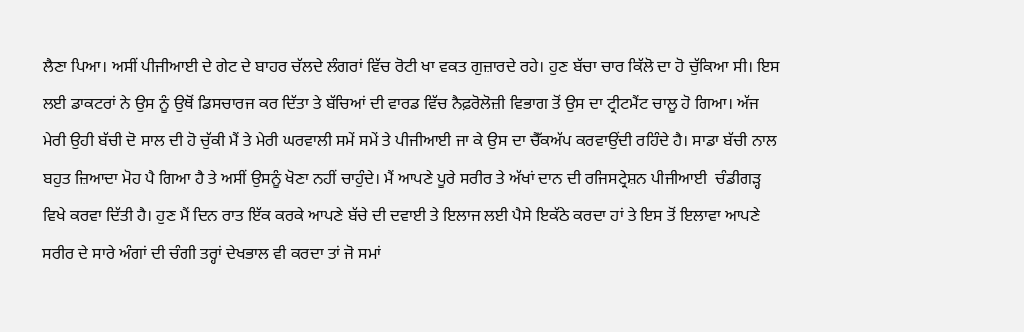ਲੈਣਾ ਪਿਆ। ਅਸੀਂ ਪੀਜੀਆਈ ਦੇ ਗੇਟ ਦੇ ਬਾਹਰ ਚੱਲਦੇ ਲੰਗਰਾਂ ਵਿੱਚ ਰੋਟੀ ਖਾ ਵਕਤ ਗੁਜ਼ਾਰਦੇ ਰਹੇ। ਹੁਣ ਬੱਚਾ ਚਾਰ ਕਿੱਲੋ ਦਾ ਹੋ ਚੁੱਕਿਆ ਸੀ। ਇਸ ਲਈ ਡਾਕਟਰਾਂ ਨੇ ਉਸ ਨੂੰ ਉਥੋਂ ਡਿਸਚਾਰਜ ਕਰ ਦਿੱਤਾ ਤੇ ਬੱਚਿਆਂ ਦੀ ਵਾਰਡ ਵਿੱਚ ਨੈਫ਼ਰੋਲੋਜ਼ੀ ਵਿਭਾਗ ਤੋਂ ਉਸ ਦਾ ਟ੍ਰੀਟਮੈਂਟ ਚਾਲੂ ਹੋ ਗਿਆ। ਅੱਜ ਮੇਰੀ ਉਹੀ ਬੱਚੀ ਦੋ ਸਾਲ ਦੀ ਹੋ ਚੁੱਕੀ ਮੈਂ ਤੇ ਮੇਰੀ ਘਰਵਾਲੀ ਸਮੇਂ ਸਮੇਂ ਤੇ ਪੀਜੀਆਈ ਜਾ ਕੇ ਉਸ ਦਾ ਚੈੱਕਅੱਪ ਕਰਵਾਉਂਦੀ ਰਹਿੰਦੇ ਹੈ। ਸਾਡਾ ਬੱਚੀ ਨਾਲ ਬਹੁਤ ਜ਼ਿਆਦਾ ਮੋਹ ਪੈ ਗਿਆ ਹੈ ਤੇ ਅਸੀਂ ਉਸਨੂੰ ਖੋਣਾ ਨਹੀਂ ਚਾਹੁੰਦੇ। ਮੈਂ ਆਪਣੇ ਪੂਰੇ ਸਰੀਰ ਤੇ ਅੱਖਾਂ ਦਾਨ ਦੀ ਰਜਿਸਟ੍ਰੇਸ਼ਨ ਪੀਜੀਆਈ  ਚੰਡੀਗੜ੍ਹ ਵਿਖੇ ਕਰਵਾ ਦਿੱਤੀ ਹੈ। ਹੁਣ ਮੈਂ ਦਿਨ ਰਾਤ ਇੱਕ ਕਰਕੇ ਆਪਣੇ ਬੱਚੇ ਦੀ ਦਵਾਈ ਤੇ ਇਲਾਜ ਲਈ ਪੈਸੇ ਇਕੱਠੇ ਕਰਦਾ ਹਾਂ ਤੇ ਇਸ ਤੋਂ ਇਲਾਵਾ ਆਪਣੇ ਸਰੀਰ ਦੇ ਸਾਰੇ ਅੰਗਾਂ ਦੀ ਚੰਗੀ ਤਰ੍ਹਾਂ ਦੇਖਭਾਲ ਵੀ ਕਰਦਾ ਤਾਂ ਜੋ ਸਮਾਂ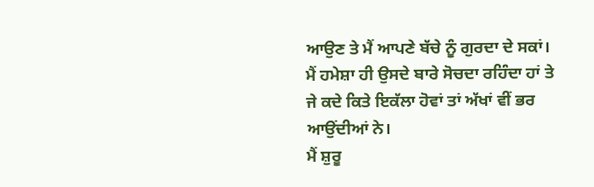ਆਉਣ ਤੇ ਮੈਂ ਆਪਣੇ ਬੱਚੇ ਨੂੰ ਗੁਰਦਾ ਦੇ ਸਕਾਂ। ਮੈਂ ਹਮੇਸ਼ਾ ਹੀ ਉਸਦੇ ਬਾਰੇ ਸੋਚਦਾ ਰਹਿੰਦਾ ਹਾਂ ਤੇ ਜੇ ਕਦੇ ਕਿਤੇ ਇਕੱਲਾ ਹੋਵਾਂ ਤਾਂ ਅੱਖਾਂ ਵੀਂ ਭਰ ਆਉਂਦੀਆਂ ਨੇ।
ਮੈਂ ਸ਼ੁਰੂ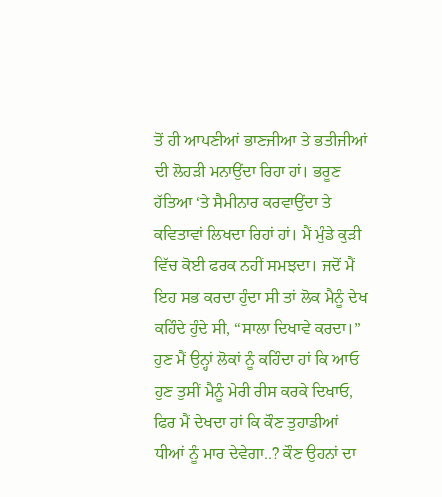ਤੋਂ ਹੀ ਆਪਣੀਆਂ ਭਾਣਜੀਆ ਤੇ ਭਤੀਜੀਆਂ ਦੀ ਲੋਹੜੀ ਮਨਾਉਂਦਾ ਰਿਹਾ ਹਾਂ। ਭਰੂਣ ਹੱਤਿਆ ‘ਤੇ ਸੈਮੀਨਾਰ ਕਰਵਾਉਂਦਾ ਤੇ ਕਵਿਤਾਵਾਂ ਲਿਖਦਾ ਰਿਹਾਂ ਹਾਂ। ਮੈਂ ਮੁੰਡੇ ਕੁੜੀ ਵਿੱਚ ਕੋਈ ਫਰਕ ਨਹੀਂ ਸਮਝਦਾ। ਜਦੋਂ ਮੈਂ ਇਹ ਸਭ ਕਰਦਾ ਹੁੰਦਾ ਸੀ ਤਾਂ ਲੋਕ ਮੈਨੂੰ ਦੇਖ ਕਹਿੰਦੇ ਹੁੰਦੇ ਸੀ, “ਸਾਲਾ ਦਿਖਾਵੇ ਕਰਦਾ।” ਹੁਣ ਮੈਂ ਉਨ੍ਹਾਂ ਲੋਕਾਂ ਨੂੰ ਕਹਿੰਦਾ ਹਾਂ ਕਿ ਆਓ ਹੁਣ ਤੁਸੀਂ ਮੈਨੂੰ ਮੇਰੀ ਰੀਸ ਕਰਕੇ ਦਿਖਾਓ, ਫਿਰ ਮੈਂ ਦੇਖਦਾ ਹਾਂ ਕਿ ਕੌਣ ਤੁਹਾਡੀਆਂ ਧੀਆਂ ਨੂੰ ਮਾਰ ਦੇਵੇਗਾ..? ਕੌਣ ਉਹਨਾਂ ਦਾ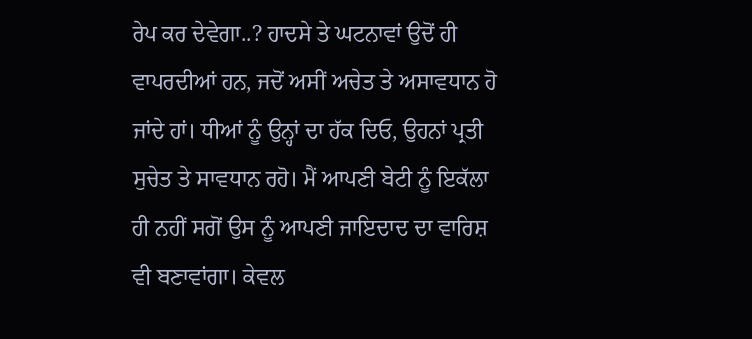ਰੇਪ ਕਰ ਦੇਵੇਗਾ..? ਹਾਦਸੇ ਤੇ ਘਟਨਾਵਾਂ ਉਦੋਂ ਹੀ ਵਾਪਰਦੀਆਂ ਹਨ, ਜਦੋਂ ਅਸੀਂ ਅਚੇਤ ਤੇ ਅਸਾਵਧਾਨ ਹੋ ਜਾਂਦੇ ਹਾਂ। ਧੀਆਂ ਨੂੰ ਉਨ੍ਹਾਂ ਦਾ ਹੱਕ ਦਿਓ, ਉਹਨਾਂ ਪ੍ਰਤੀ ਸੁਚੇਤ ਤੇ ਸਾਵਧਾਨ ਰਹੋ। ਮੈਂ ਆਪਣੀ ਬੇਟੀ ਨੂੰ ਇਕੱਲਾ ਹੀ ਨਹੀਂ ਸਗੋਂ ਉਸ ਨੂੰ ਆਪਣੀ ਜਾਇਦਾਦ ਦਾ ਵਾਰਿਸ਼ ਵੀ ਬਣਾਵਾਂਗਾ। ਕੇਵਲ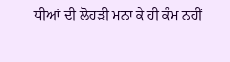ਧੀਆਂ ਦੀ ਲੋਹੜੀ ਮਨਾ ਕੇ ਹੀ ਕੰਮ ਨਹੀਂ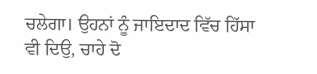ਚਲੇਗਾ। ਉਹਨਾਂ ਨੂੰ ਜਾਇਦਾਦ ਵਿੱਚ ਹਿੱਸਾ ਵੀ ਦਿਉ, ਚਾਹੇ ਦੋ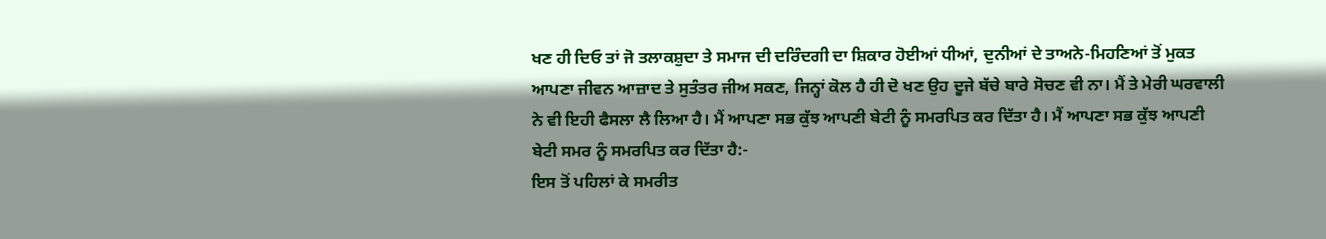ਖਣ ਹੀ ਦਿਓ ਤਾਂ ਜੋ ਤਲਾਕਸ਼ੁਦਾ ਤੇ ਸਮਾਜ ਦੀ ਦਰਿੰਦਗੀ ਦਾ ਸ਼ਿਕਾਰ ਹੋਈਆਂ ਧੀਆਂ, ਦੁਨੀਆਂ ਦੇ ਤਾਅਨੇ-ਮਿਹਣਿਆਂ ਤੋਂ ਮੁਕਤ ਆਪਣਾ ਜੀਵਨ ਆਜ਼ਾਦ ਤੇ ਸੁਤੰਤਰ ਜੀਅ ਸਕਣ, ਜਿਨ੍ਹਾਂ ਕੋਲ ਹੈ ਹੀ ਦੋ ਖਣ ਉਹ ਦੂਜੇ ਬੱਚੇ ਬਾਰੇ ਸੋਚਣ ਵੀ ਨਾ। ਮੈਂ ਤੇ ਮੇਰੀ ਘਰਵਾਲੀ ਨੇ ਵੀ ਇਹੀ ਫੈਸਲਾ ਲੈ ਲਿਆ ਹੈ। ਮੈਂ ਆਪਣਾ ਸਭ ਕੁੱਝ ਆਪਣੀ ਬੇਟੀ ਨੂੰ ਸਮਰਪਿਤ ਕਰ ਦਿੱਤਾ ਹੈ। ਮੈਂ ਆਪਣਾ ਸਭ ਕੁੱਝ ਆਪਣੀ ਬੇਟੀ ਸਮਰ ਨੂੰ ਸਮਰਪਿਤ ਕਰ ਦਿੱਤਾ ਹੈ:-
ਇਸ ਤੋਂ ਪਹਿਲਾਂ ਕੇ ਸਮਰੀਤ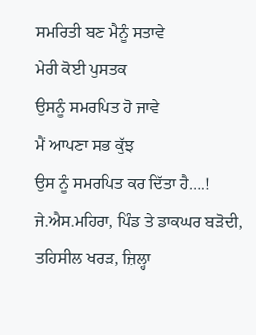ਸਮਰਿਤੀ ਬਣ ਮੈਨੂੰ ਸਤਾਵੇ
ਮੇਰੀ ਕੋਈ ਪੁਸਤਕ
ਉਸਨੂੰ ਸਮਰਪਿਤ ਹੋ ਜਾਵੇ
ਮੈਂ ਆਪਣਾ ਸਭ ਕੁੱਝ
ਉਸ ਨੂੰ ਸਮਰਪਿਤ ਕਰ ਦਿੱਤਾ ਹੈ….!
ਜੇ.ਐਸ.ਮਹਿਰਾ, ਪਿੰਡ ਤੇ ਡਾਕਘਰ ਬੜੋਦੀ, ਤਹਿਸੀਲ ਖਰੜ, ਜ਼ਿਲ੍ਹਾ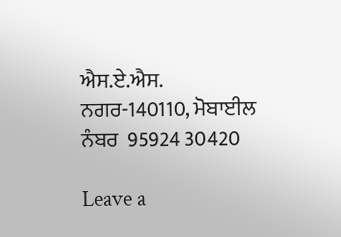ਐਸ.ਏ.ਐਸ. ਨਗਰ-140110, ਮੋਬਾਈਲ ਨੰਬਰ  95924 30420

Leave a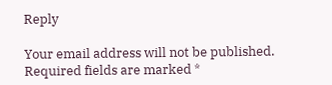Reply

Your email address will not be published. Required fields are marked *